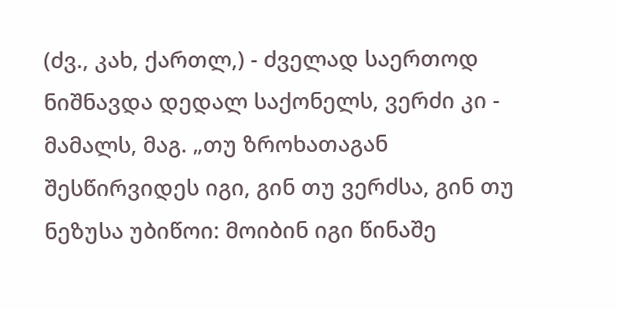(ძვ., კახ, ქართლ,) - ძველად საერთოდ ნიშნავდა დედალ საქონელს, ვერძი კი - მამალს, მაგ. „თუ ზროხათაგან შესწირვიდეს იგი, გინ თუ ვერძსა, გინ თუ ნეზუსა უბიწოი: მოიბინ იგი წინაშე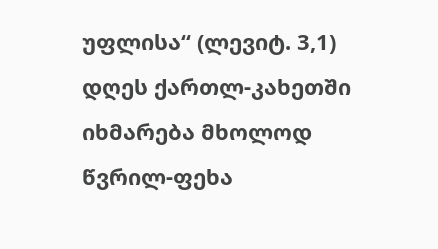უფლისა“ (ლევიტ. 3,1) დღეს ქართლ-კახეთში იხმარება მხოლოდ წვრილ-ფეხა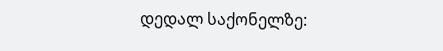დედალ საქონელზე: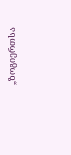„ზოგიერთსა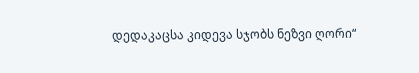დედაკაცსა კიდევა სჯობს ნეზვი ღორი“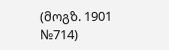(მოგზ. 1901 №714)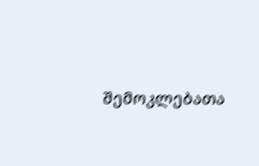შემოკლებათა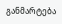განმარტება